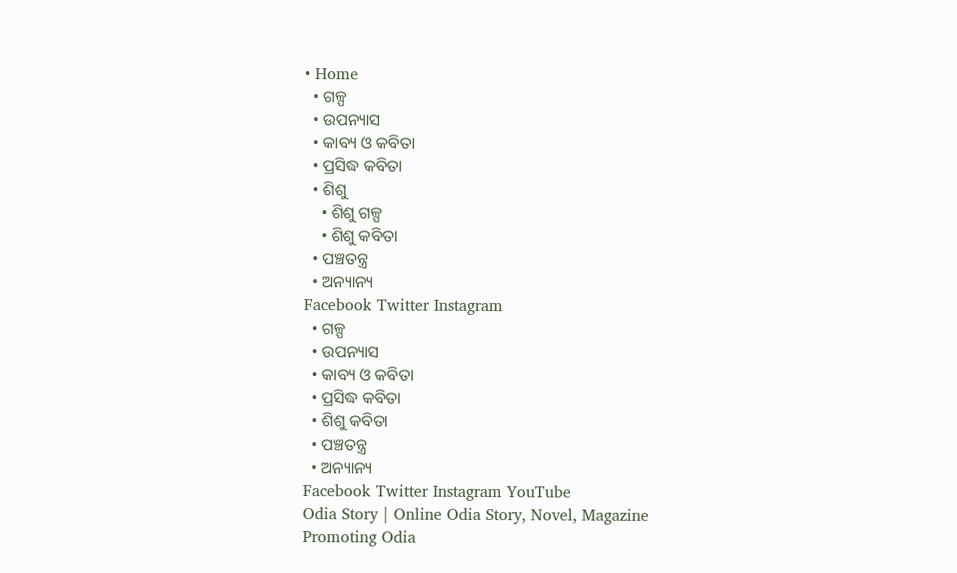• Home
  • ଗଳ୍ପ
  • ଉପନ୍ୟାସ
  • କାବ୍ୟ ଓ କବିତା
  • ପ୍ରସିଦ୍ଧ କବିତା
  • ଶିଶୁ
    • ଶିଶୁ ଗଳ୍ପ
    • ଶିଶୁ କବିତା
  • ପଞ୍ଚତନ୍ତ୍ର
  • ଅନ୍ୟାନ୍ୟ
Facebook Twitter Instagram
  • ଗଳ୍ପ
  • ଉପନ୍ୟାସ
  • କାବ୍ୟ ଓ କବିତା
  • ପ୍ରସିଦ୍ଧ କବିତା
  • ଶିଶୁ କବିତା
  • ପଞ୍ଚତନ୍ତ୍ର
  • ଅନ୍ୟାନ୍ୟ
Facebook Twitter Instagram YouTube
Odia Story | Online Odia Story, Novel, Magazine Promoting Odia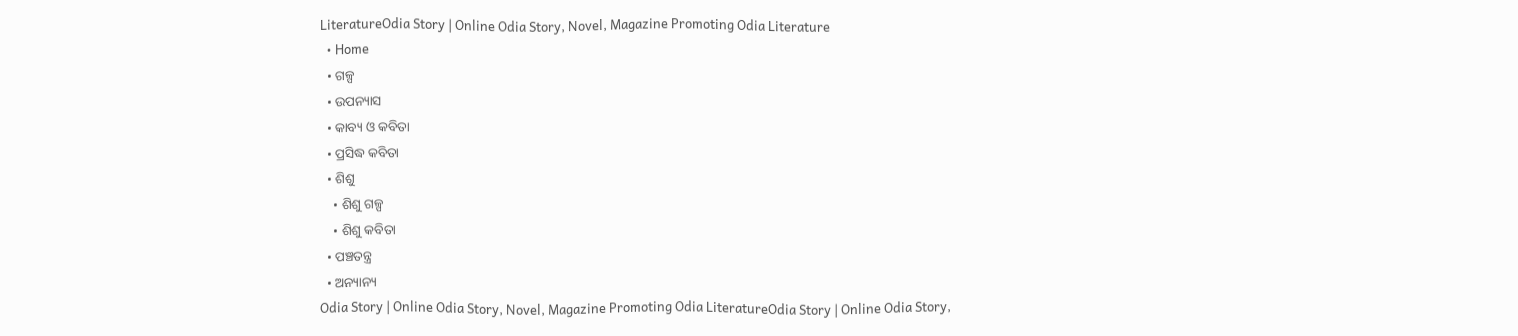LiteratureOdia Story | Online Odia Story, Novel, Magazine Promoting Odia Literature
  • Home
  • ଗଳ୍ପ
  • ଉପନ୍ୟାସ
  • କାବ୍ୟ ଓ କବିତା
  • ପ୍ରସିଦ୍ଧ କବିତା
  • ଶିଶୁ
    • ଶିଶୁ ଗଳ୍ପ
    • ଶିଶୁ କବିତା
  • ପଞ୍ଚତନ୍ତ୍ର
  • ଅନ୍ୟାନ୍ୟ
Odia Story | Online Odia Story, Novel, Magazine Promoting Odia LiteratureOdia Story | Online Odia Story,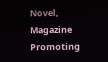Novel, Magazine Promoting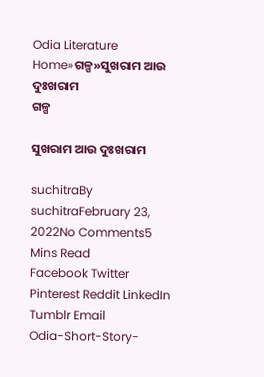Odia Literature
Home»ଗଳ୍ପ»ସୁଖରାମ ଆଉ ଦୁଃଖରାମ
ଗଳ୍ପ

ସୁଖରାମ ଆଉ ଦୁଃଖରାମ

suchitraBy suchitraFebruary 23, 2022No Comments5 Mins Read
Facebook Twitter Pinterest Reddit LinkedIn Tumblr Email
Odia-Short-Story-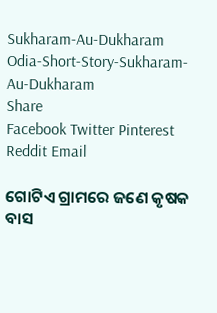Sukharam-Au-Dukharam
Odia-Short-Story-Sukharam-Au-Dukharam
Share
Facebook Twitter Pinterest Reddit Email

ଗୋଟିଏ ଗ୍ରାମରେ ଜଣେ କୃଷକ ବାସ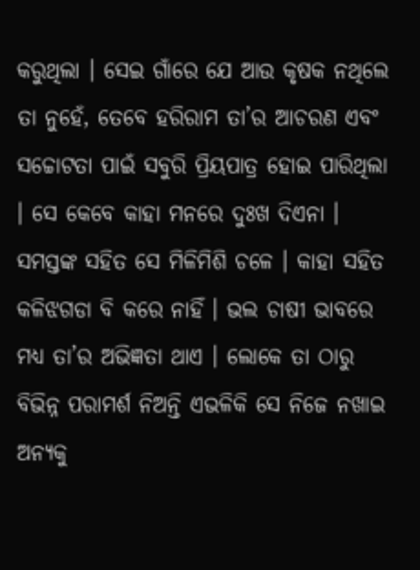କରୁଥିଲା । ସେଇ ଗାଁରେ ଯେ ଆଉ କୃଷକ ନଥିଲେ ତା ନୁହେଁ, ତେବେ ହରିରାମ ତା’ର ଆଚରଣ ଏବଂ ସଚ୍ଚୋଟତା ପାଇଁ ସବୁରି ପ୍ରିୟପାତ୍ର ହୋଇ ପାରିଥିଲା । ସେ କେବେ କାହା ମନରେ ଦୁଃଖ ଦିଏନା । ସମସ୍ତଙ୍କ ସହିତ ସେ ମିଳିମିଶି ଚଳେ । କାହା ସହିତ କଳିଝଗଡା ବି କରେ ନାହିଁ । ଭଲ ଚାଷୀ ଭାବରେ ମଧ୍ୟ ତା’ର ଅଭିଜ୍ଞତା ଥାଏ । ଲୋକେ ତା ଠାରୁ ବିଭିନ୍ନ ପରାମର୍ଶ ନିଅନ୍ତି ଏଭଳିକି ସେ ନିଜେ ନଖାଇ ଅନ୍ୟକୁ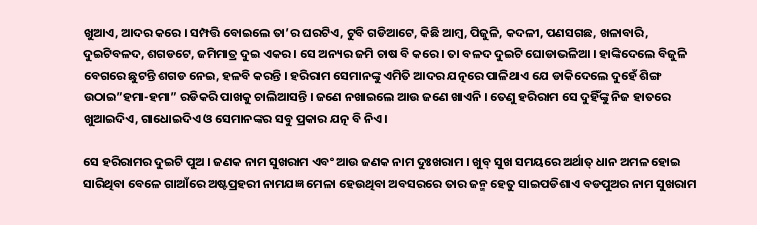ଖୁଆଏ, ଆଦର କରେ । ସମ୍ପତ୍ତି ବୋଇଲେ ତା’ର ଘରଟିଏ, ଟୁବି ଗଡିଆଟେ, କିଛି ଆମ୍ବ, ପିଜୁଳି, କଦଳୀ, ପଣସଗଛ, ଖଳାବାରି, ଦୁଇଟିବଳଦ, ଶଗଡଟେ, ଜମିମାତ୍ର ଦୁଇ ଏକର । ସେ ଅନ୍ୟର ଜମି ଚାଷ ବି କରେ । ତା ବଳଦ ଦୁଇଟି ଘୋଡାଭଳିଆ । ହାଙ୍କିଦେଲେ ବିଜୁଳି ବେଗରେ ଛୁଟନ୍ତି ଶଗଡ ନେଇ, ହଳବି କରନ୍ତି । ହରିରାମ ସେମାନଙ୍କୁ ଏମିତି ଆଦର ଯତ୍ନରେ ପାଳିଥାଏ ଯେ ଡାକିଦେଲେ ଦୁହେଁ ଶିଙ୍ଗ ଉଠାଇ”ହମା-ହମା” ରଡିକରି ପାଖକୁ ଚାଲିଆସନ୍ତି । ଜଣେ ନଖାଇଲେ ଆଉ ଜଣେ ଖାଏନି । ତେଣୁ ହରିରାମ ସେ ଦୁହିଁଙ୍କୁ ନିଜ ହାତରେ ଖୁଆଇଦିଏ, ଗାଧୋଇଦିଏ ଓ ସେମାନଙ୍କର ସବୁ ପ୍ରକାର ଯତ୍ନ ବି ନିଏ ।

ସେ ହରିରାମର ଦୁଇଟି ପୁଅ । ଜଣକ ନାମ ସୁଖରାମ ଏବଂ ଆଉ ଜଣକ ନାମ ଦୁଃଖରାମ । ଖୁବ୍ ସୁଖ ସମୟରେ ଅର୍ଥାତ୍ ଧାନ ଅମଳ ହୋଇ ସାରିଥିବା ବେଳେ ଗାଆଁରେ ଅଷ୍ଟପ୍ରହରୀ ନାମଯଜ୍ଞ ମେଳା ହେଉଥିବା ଅବସରରେ ତାର ଜନ୍ମ ହେତୁ ସାଇପଡିଶାଏ ବଡପୁଅର ନାମ ସୁଖରାମ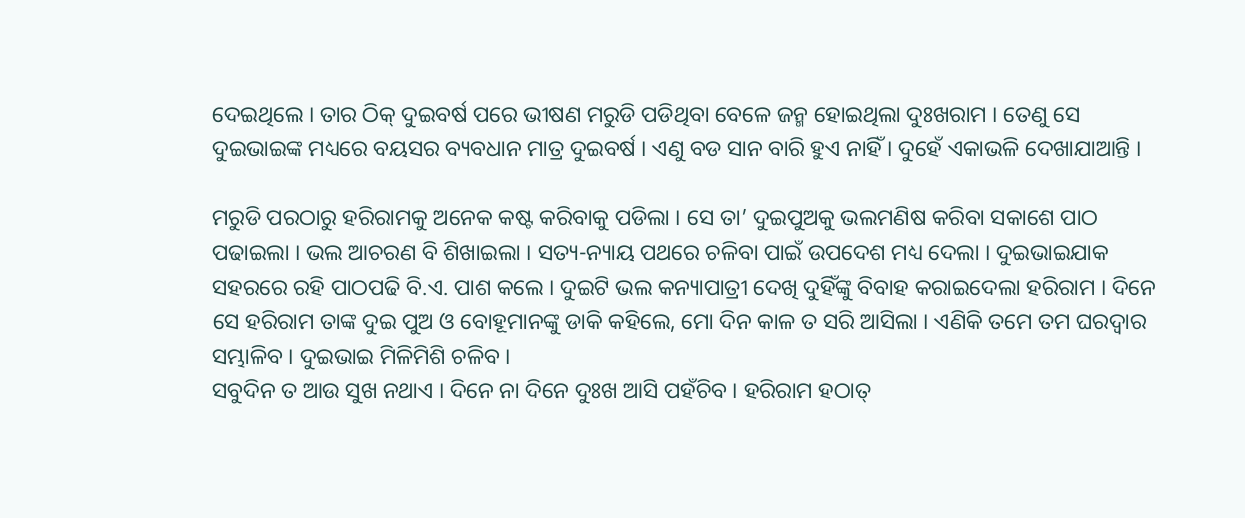ଦେଇଥିଲେ । ତାର ଠିକ୍ ଦୁଇବର୍ଷ ପରେ ଭୀଷଣ ମରୁଡି ପଡିଥିବା ବେଳେ ଜନ୍ମ ହୋଇଥିଲା ଦୁଃଖରାମ । ତେଣୁ ସେ ଦୁଇଭାଇଙ୍କ ମଧ୍ୟରେ ବୟସର ବ୍ୟବଧାନ ମାତ୍ର ଦୁଇବର୍ଷ । ଏଣୁ ବଡ ସାନ ବାରି ହୁଏ ନାହିଁ । ଦୁହେଁ ଏକାଭଳି ଦେଖାଯାଆନ୍ତି ।

ମରୁଡି ପରଠାରୁ ହରିରାମକୁ ଅନେକ କଷ୍ଟ କରିବାକୁ ପଡିଲା । ସେ ତା’ ଦୁଇପୁଅକୁ ଭଲମଣିଷ କରିବା ସକାଶେ ପାଠ ପଢାଇଲା । ଭଲ ଆଚରଣ ବି ଶିଖାଇଲା । ସତ୍ୟ-ନ୍ୟାୟ ପଥରେ ଚଳିବା ପାଇଁ ଉପଦେଶ ମଧ୍ୟ ଦେଲା । ଦୁଇଭାଇଯାକ ସହରରେ ରହି ପାଠପଢି ବି.ଏ. ପାଶ କଲେ । ଦୁଇଟି ଭଲ କନ୍ୟାପାତ୍ରୀ ଦେଖି ଦୁହିଁଙ୍କୁ ବିବାହ କରାଇଦେଲା ହରିରାମ । ଦିନେ ସେ ହରିରାମ ତାଙ୍କ ଦୁଇ ପୁଅ ଓ ବୋହୂମାନଙ୍କୁ ଡାକି କହିଲେ, ମୋ ଦିନ କାଳ ତ ସରି ଆସିଲା । ଏଣିକି ତମେ ତମ ଘରଦ୍ୱାର ସମ୍ଭାଳିବ । ଦୁଇଭାଇ ମିଳିମିଶି ଚଳିବ ।
ସବୁଦିନ ତ ଆଉ ସୁଖ ନଥାଏ । ଦିନେ ନା ଦିନେ ଦୁଃଖ ଆସି ପହଁଚିବ । ହରିରାମ ହଠାତ୍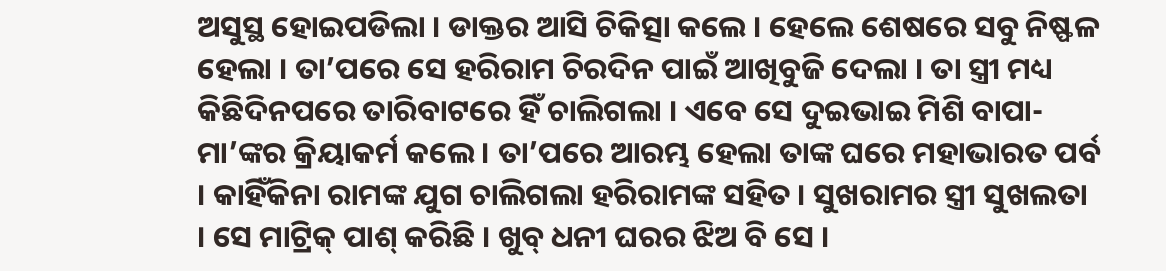ଅସୁସ୍ଥ ହୋଇପଡିଲା । ଡାକ୍ତର ଆସି ଚିକିତ୍ସା କଲେ । ହେଲେ ଶେଷରେ ସବୁ ନିଷ୍ଫଳ ହେଲା । ତା’ପରେ ସେ ହରିରାମ ଚିରଦିନ ପାଇଁ ଆଖିବୁଜି ଦେଲା । ତା ସ୍ତ୍ରୀ ମଧ୍ୟ କିଛିଦିନପରେ ତାରିବାଟରେ ହିଁ ଚାଲିଗଲା । ଏବେ ସେ ଦୁଇଭାଇ ମିଶି ବାପା-ମା’ଙ୍କର କ୍ରିୟାକର୍ମ କଲେ । ତା’ପରେ ଆରମ୍ଭ ହେଲା ତାଙ୍କ ଘରେ ମହାଭାରତ ପର୍ବ । କାହିଁକିନା ରାମଙ୍କ ଯୁଗ ଚାଲିଗଲା ହରିରାମଙ୍କ ସହିତ । ସୁଖରାମର ସ୍ତ୍ରୀ ସୁଖଲତା । ସେ ମାଟ୍ରିକ୍ ପାଶ୍ କରିଛି । ଖୁବ୍ ଧନୀ ଘରର ଝିଅ ବି ସେ ।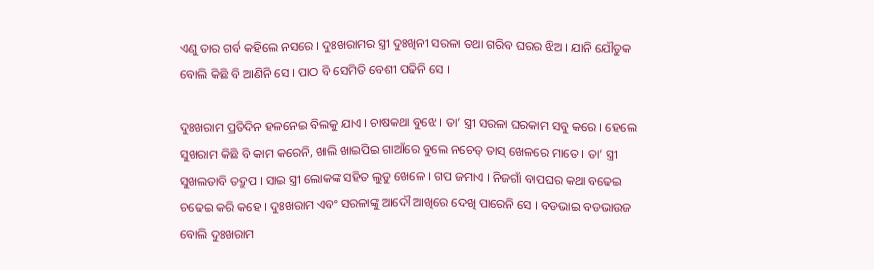ଏଣୁ ତାର ଗର୍ବ କହିଲେ ନସରେ । ଦୁଃଖରାମର ସ୍ତ୍ରୀ ଦୁଃଖିନୀ ସରଳା ତଥା ଗରିବ ଘରର ଝିଅ । ଯାନି ଯୌତୁକ ବୋଲି କିଛି ବି ଆଣିନି ସେ । ପାଠ ବି ସେମିତି ବେଶୀ ପଢିନି ସେ ।

ଦୁଃଖରାମ ପ୍ରତିଦିନ ହଳନେଇ ବିଲକୁ ଯାଏ । ଚାଷକଥା ବୁଝେ । ତା’ ସ୍ତ୍ରୀ ସରଳା ଘରକାମ ସବୁ କରେ । ହେଲେ ସୁଖରାମ କିଛି ବି କାମ କରେନି, ଖାଲି ଖାଇପିଇ ଗାଆଁରେ ବୁଲେ ନଚେତ୍ ତାସ୍ ଖେଳରେ ମାତେ । ତା’ ସ୍ତ୍ରୀ ସୁଖଲତାବି ତଦ୍ରୁପ । ସାଇ ସ୍ତ୍ରୀ ଲୋକଙ୍କ ସହିତ ଲୁଡୁ ଖେଳେ । ଗପ ଜମାଏ । ନିଜଗାଁ ବାପଘର କଥା ବଢେଇ ଚଢେଇ କରି କହେ । ଦୁଃଖରାମ ଏବଂ ସରଳାଙ୍କୁ ଆଦୌ ଆଖିରେ ଦେଖି ପାରେନି ସେ । ବଡଭାଇ ବଡଭାଉଜ ବୋଲି ଦୁଃଖରାମ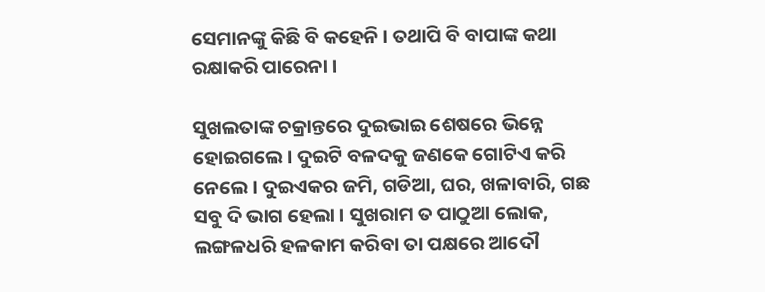ସେମାନଙ୍କୁ କିଛି ବି କହେନି । ତଥାପି ବି ବାପାଙ୍କ କଥା ରକ୍ଷାକରି ପାରେନା ।

ସୁଖଲତାଙ୍କ ଚକ୍ରାନ୍ତରେ ଦୁଇଭାଇ ଶେଷରେ ଭିନ୍ନେ ହୋଇଗଲେ । ଦୁଇଟି ବଳଦକୁ ଜଣକେ ଗୋଟିଏ କରି ନେଲେ । ଦୁଇଏକର ଜମି, ଗଡିଆ, ଘର, ଖଳାବାରି, ଗଛ ସବୁ ଦି ଭାଗ ହେଲା । ସୁଖରାମ ତ ପାଠୁଆ ଲୋକ, ଲଙ୍ଗଳଧରି ହଳକାମ କରିବା ତା ପକ୍ଷରେ ଆଦୌ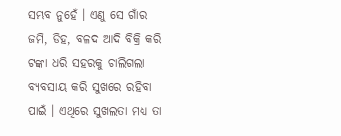ସମ୍ଭବ ନୁହେଁ । ଏଣୁ ସେ ଗାଁର ଜମି, ଡିହ, ବଳଦ ଆଦି ବିକ୍ରି କରି ଟଙ୍କା ଧରି ସହରକୁ ଚାଲିଗଲା ବ୍ୟବସାୟ କରି ସୁଖରେ ରହିବା ପାଇଁ । ଏଥିରେ ସୁଖଲତା ମଧ୍ୟ ତା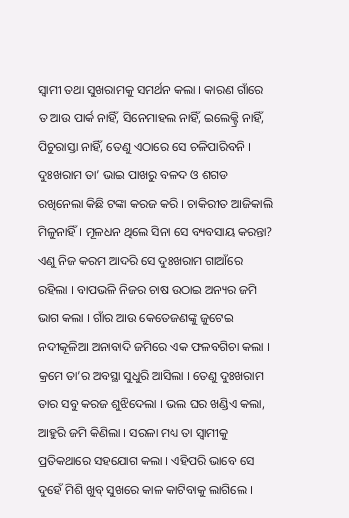ସ୍ୱାମୀ ତଥା ସୁଖରାମକୁ ସମର୍ଥନ କଲା । କାରଣ ଗାଁରେ ତ ଆଉ ପାର୍କ ନାହିଁ, ସିନେମାହଲ ନାହିଁ, ଇଲେକ୍ଟ୍ରି ନାହିଁ, ପିଚୁରାସ୍ତା ନାହିଁ, ତେଣୁ ଏଠାରେ ସେ ଚଳିପାରିବନି । ଦୁଃଖରାମ ତା’ ଭାଇ ପାଖରୁ ବଳଦ ଓ ଶଗଡ ରଖିନେଲା କିଛି ଟଙ୍କା କରଜ କରି । ଚାକିରୀତ ଆଜିକାଲି ମିଳୁନାହିଁ । ମୂଳଧନ ଥିଲେ ସିନା ସେ ବ୍ୟବସାୟ କରନ୍ତା? ଏଣୁ ନିଜ କରମ ଆଦରି ସେ ଦୁଃଖରାମ ଗାଆଁରେ ରହିଲା । ବାପଭଳି ନିଜର ଚାଷ ଉଠାଇ ଅନ୍ୟର ଜମି ଭାଗ କଲା । ଗାଁର ଆଉ କେତେଜଣଙ୍କୁ ଜୁଟେଇ ନଦୀକୂଳିଆ ଅନାବାଦି ଜମିରେ ଏକ ଫଳବଗିଚା କଲା । କ୍ରମେ ତା’ର ଅବସ୍ଥା ସୁଧୁରି ଆସିଲା । ତେଣୁ ଦୁଃଖରାମ ତାର ସବୁ କରଜ ଶୁଝିଦେଲା । ଭଲ ଘର ଖଣ୍ଡିଏ କଲା, ଆହୁରି ଜମି କିଣିଲା । ସରଳା ମଧ୍ୟ ତା ସ୍ୱାମୀକୁ ପ୍ରତିକଥାରେ ସହଯୋଗ କଲା । ଏହିପରି ଭାବେ ସେ ଦୁହେଁ ମିଶି ଖୁବ୍ ସୁଖରେ କାଳ କାଟିବାକୁ ଲାଗିଲେ ।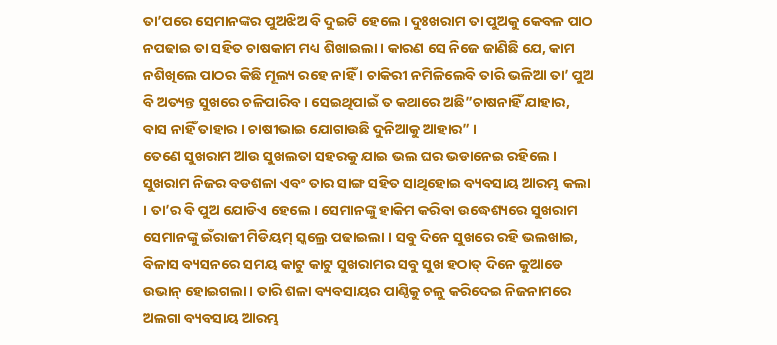ତା’ପରେ ସେମାନଙ୍କର ପୁଅଝିଅ ବି ଦୁଇଟି ହେଲେ । ଦୁଃଖରାମ ତା ପୁଅକୁ କେବଳ ପାଠ ନପଢାଇ ତା ସହିତ ଚାଷକାମ ମଧ୍ୟ ଶିଖାଇଲା । କାରଣ ସେ ନିଜେ ଜାଣିଛି ଯେ, କାମ ନଶିଖିଲେ ପାଠର କିଛି ମୂଲ୍ୟ ରହେ ନାହିଁ । ଚାକିରୀ ନମିଳିଲେବି ତାରି ଭଳିଆ ତା’ ପୁଅ ବି ଅତ୍ୟନ୍ତ ସୁଖରେ ଚଳିପାରିବ । ସେଇଥିପାଇଁ ତ କଥାରେ ଅଛି”ଚାଷନାହିଁ ଯାହାର, ବାସ ନାହିଁ ତାହାର । ଚାଷୀଭାଇ ଯୋଗାଉଛି ଦୁନିଆକୁ ଆହାର” ।
ତେଣେ ସୁଖରାମ ଆଉ ସୁଖଲତା ସହରକୁ ଯାଇ ଭଲ ଘର ଭଡାନେଇ ରହିଲେ । ସୁଖରାମ ନିଜର ବଡଶଳା ଏବଂ ତାର ସାଙ୍ଗ ସହିତ ସାଥିହୋଇ ବ୍ୟବସାୟ ଆରମ୍ଭ କଲା । ତା’ର ବି ପୁଅ ଯୋଡିଏ ହେଲେ । ସେମାନଙ୍କୁ ହାକିମ କରିବା ଉଦ୍ଧେଶ୍ୟରେ ସୁଖରାମ ସେମାନଙ୍କୁ ଇଁରାଜୀ ମିଡିୟମ୍ ସ୍କଲ୍ରେ ପଢାଇଲା । ସବୁ ଦିନେ ସୁଖରେ ରହି ଭଲଖାଇ, ବିଳାସ ବ୍ୟସନରେ ସମୟ କାଟୁ କାଟୁ ସୁଖରାମର ସବୁ ସୁଖ ହଠାତ୍ ଦିନେ କୁଆଡେ ଉଭାନ୍ ହୋଇଗଲା । ତାରି ଶଳା ବ୍ୟବସାୟର ପାଣ୍ଠିକୁ ଚଳୁ କରିଦେଇ ନିଜନାମରେ ଅଲଗା ବ୍ୟବସାୟ ଆରମ୍ଭ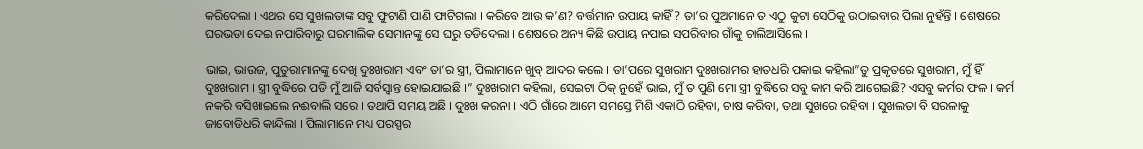କରିଦେଲା । ଏଥର ସେ ସୁଖଲତାଙ୍କ ସବୁ ଫୁଟାଣି ପାଣି ଫାଟିଗଲା । କରିବେ ଆଉ କ’ଣ? ବର୍ତ୍ତମାନ ଉପାୟ କାହିଁ? ତା’ର ପୁଅମାନେ ତ ଏଠୁ କୁଟା ସେଠିକୁ ଉଠାଇବାର ପିଲା ନୁହଁନ୍ତି । ଶେଷରେ ଘରଭଡା ଦେଇ ନପାରିବାରୁ ଘରମାଲିକ ସେମାନଙ୍କୁ ସେ ଘରୁ ତଡିଦେଲା । ଶେଷରେ ଅନ୍ୟ କିଛି ଉପାୟ ନପାଇ ସପରିବାର ଗାଁକୁ ଚାଲିଆସିଲେ ।

ଭାଇ, ଭାଉଜ, ପୁତୁରାମାନଙ୍କୁ ଦେଖି ଦୁଃଖରାମ ଏବଂ ତା’ର ସ୍ତ୍ରୀ, ପିଲାମାନେ ଖୁବ୍ ଆଦର କଲେ । ତା’ପରେ ସୁଖରାମ ଦୁଃଖରାମର ହାତଧରି ପକାଇ କହିଲା”ତୁ ପ୍ରକୃତରେ ସୁଖରାମ, ମୁଁ ହିଁ ଦୁଃଖରାମ । ସ୍ତ୍ରୀ ବୁଦ୍ଧିରେ ପଡି ମୁଁ ଆଜି ସର୍ବସ୍ୱାନ୍ତ ହୋଇଯାଇଛି ।” ଦୁଃଖରାମ କହିଲା, ସେଇଟା ଠିକ୍ ନୁହେଁ ଭାଇ, ମୁଁ ତ ପୁଣି ମୋ ସ୍ତ୍ରୀ ବୁଦ୍ଧିରେ ସବୁ କାମ କରି ଆଗେଇଛି? ଏସବୁ କର୍ମର ଫଳ । କର୍ମ ନକରି ବସିଖାଇଲେ ନଈବାଲି ସରେ । ତଥାପି ସମୟ ଅଛି । ଦୁଃଖ କରନା । ଏଠି ଗାଁରେ ଆମେ ସମସ୍ତେ ମିଶି ଏକାଠି ରହିବା, ଚାଷ କରିବା, ତଥା ସୁଖରେ ରହିବା । ସୁଖଲତା ବି ସରଳାକୁ ଜାବୋଡିଧରି କାନ୍ଦିଲା । ପିଲାମାନେ ମଧ୍ୟ ପରସ୍ପର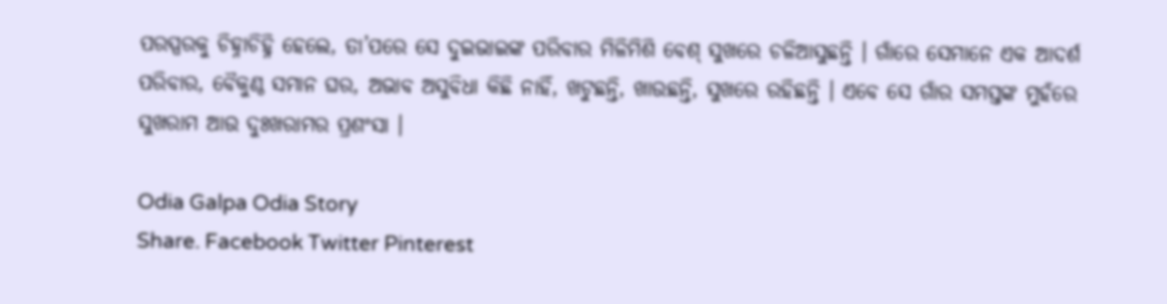ପରସ୍ପରକୁ ଚିହ୍ନାଚିହ୍ନି ହେଲେ, ତା’ପରେ ସେ ଦୁଇଭାଇଙ୍କ ପରିବାର ମିଳିମିଶି ବେଶ୍ ସୁଖରେ ଚଳିଆସୁଛନ୍ତି । ଗାଁରେ ସେମାନେ ଏକ ଆଦର୍ଶ ପରିବାର, ବୈକୁଣ୍ଠ ସମାନ ଘର, ଅଭାବ ଅସୁବିଧା କିଛି ନାହିଁ, ଖଟୁଛନ୍ତି, ଖାଉଛନ୍ତି, ସୁଖରେ ରହିଛନ୍ତି । ଏବେ ସେ ଗାଁର ସମସ୍ତଙ୍କ ମୁହଁରେ ସୁଖରାମ ଆଉ ଦୁଃଖରାମର ପ୍ରଶଂସା ।

Odia Galpa Odia Story
Share. Facebook Twitter Pinterest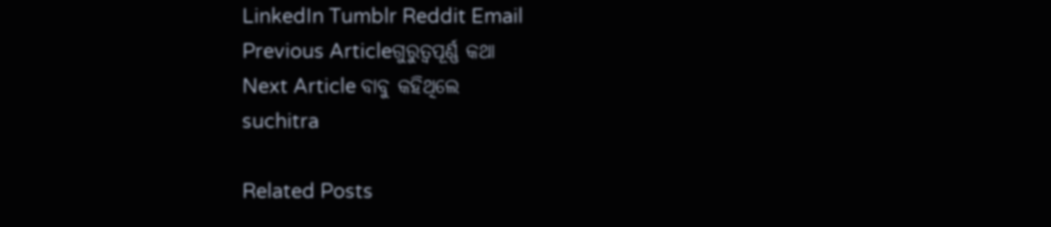LinkedIn Tumblr Reddit Email
Previous Articleଗୁରୁତ୍ୱପୂର୍ଣ୍ଣ କଥା
Next Article ବାବୁ କହିଥିଲେ
suchitra

Related Posts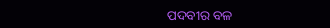ପଦବୀର ବଳ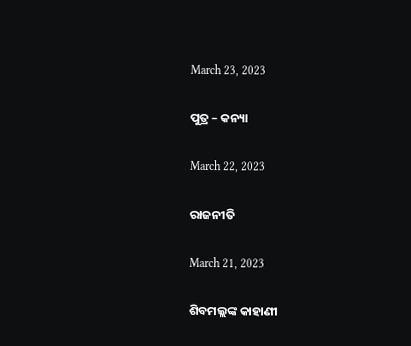March 23, 2023

ପୁତ୍ର – କନ୍ୟା

March 22, 2023

ରାଜନୀତି

March 21, 2023

ଶିବମଲ୍ଲଙ୍କ କାହାଣୀ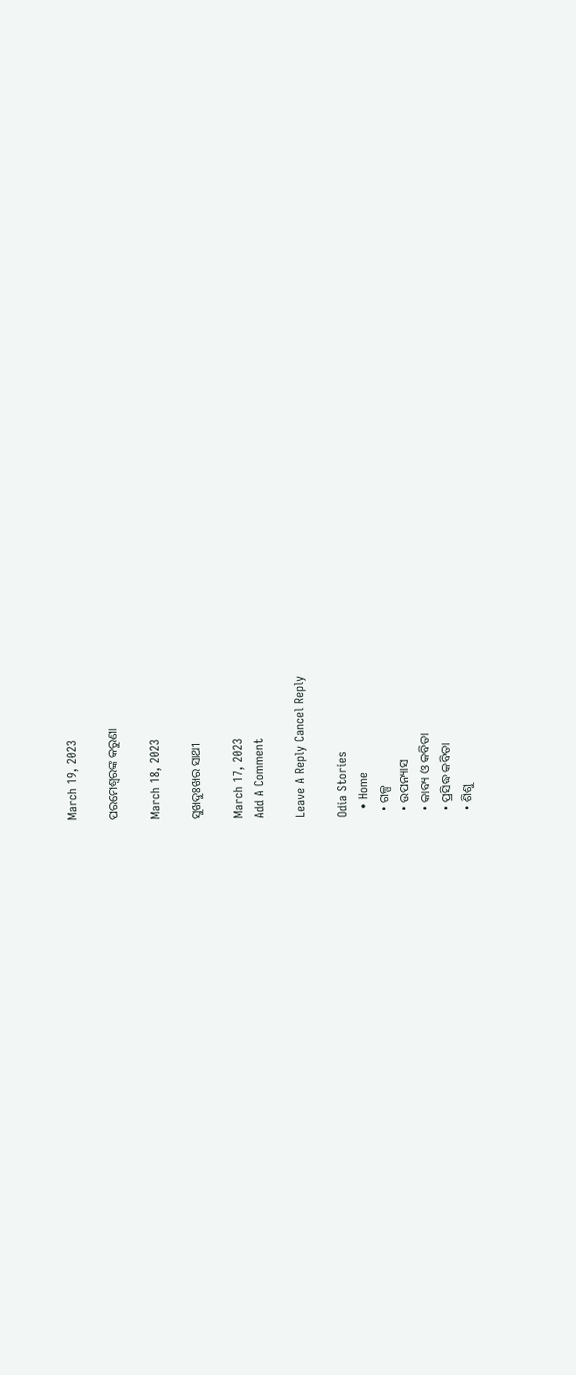March 19, 2023

ପରମେଶ୍ୱରଙ୍କ କରୁଣା

March 18, 2023

ସୁଖଦୁଃଖର ସାଥୀ

March 17, 2023
Add A Comment

Leave A Reply Cancel Reply

Odia Stories
  • Home
  • ଗଳ୍ପ
  • ଉପନ୍ୟାସ
  • କାବ୍ୟ ଓ କବିତା
  • ପ୍ରସିଦ୍ଧ କବିତା
  • ଶିଶୁ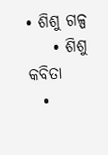• ଶିଶୁ ଗଳ୍ପ
    • ଶିଶୁ କବିତା
  •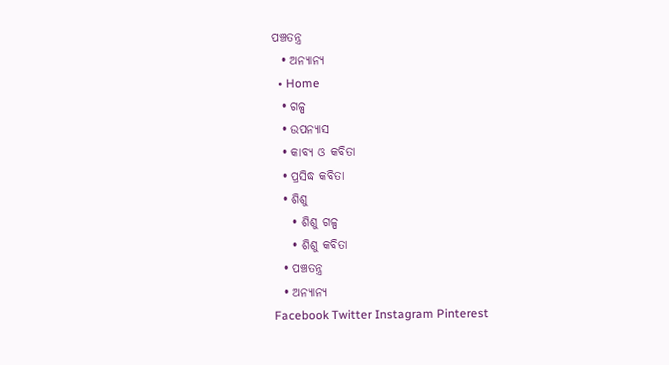ପଞ୍ଚତନ୍ତ୍ର
  • ଅନ୍ୟାନ୍ୟ
  • Home
  • ଗଳ୍ପ
  • ଉପନ୍ୟାସ
  • କାବ୍ୟ ଓ କବିତା
  • ପ୍ରସିଦ୍ଧ କବିତା
  • ଶିଶୁ
    • ଶିଶୁ ଗଳ୍ପ
    • ଶିଶୁ କବିତା
  • ପଞ୍ଚତନ୍ତ୍ର
  • ଅନ୍ୟାନ୍ୟ
Facebook Twitter Instagram Pinterest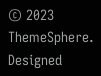© 2023 ThemeSphere. Designed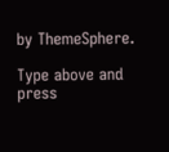by ThemeSphere.

Type above and press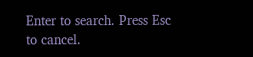Enter to search. Press Esc to cancel.